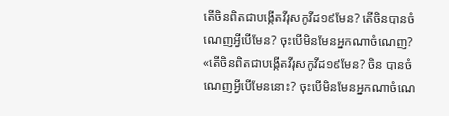តើចិនពិតជាបង្កើតវីរុសកូវីដ១៩មែន? តើចិនបានចំណេញអ្វីបើមែន? ចុះបើមិនមែនអ្នកណាចំណេញ?
«តើចិនពិតជាបង្កើតវីរុសកូវីដ១៩មែន? ចិន បានចំណេញអ្វីបើមែននោះ? ចុះបើមិនមែនអ្នកណាចំណេ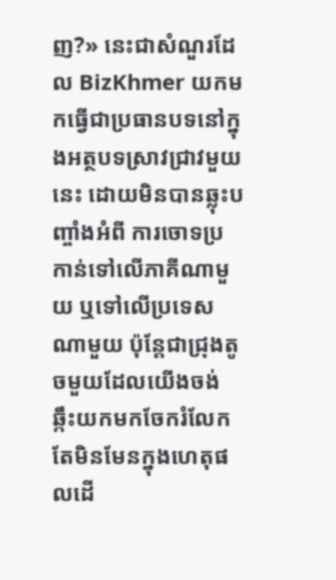ញ?» នេះជាសំណួរដែល BizKhmer យកមកធ្វើជាប្រធានបទនៅក្នុងអត្ថបទស្រាវជ្រាវមួយនេះ ដោយមិនបានឆ្លុះបញ្ចាំងអំពី ការចោទប្រកាន់ទៅលើភាគីណាមួយ ឬទៅលើប្រទេសណាមួយ ប៉ុន្តែជាជ្រុងតូចមួយដែលយើងចង់ឆ្កឹះយកមកចែករំលែក តែមិនមែនក្នុងហេតុផលដើ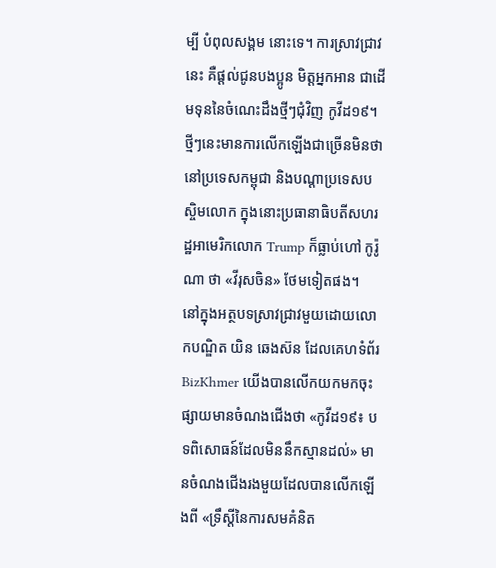ម្បី បំពុលសង្គម នោះទេ។ ការស្រាវជ្រាវនេះ គឺផ្ដល់ជូនបងប្អូន មិត្តអ្នកអាន ជាដើមទុននៃចំណេះដឹងថ្មីៗជុំវិញ កូវីដ១៩។
ថ្មីៗនេះមានការលើកឡើងជាច្រើនមិនថា នៅប្រទេសកម្ពុជា និងបណ្ដាប្រទេសបស្ចិមលោក ក្នុងនោះប្រធានាធិបតីសហរដ្ឋអាមេរិកលោក Trump ក៏ធ្លាប់ហៅ កូរ៉ូណា ថា «វីរុសចិន» ថែមទៀតផង។
នៅក្នុងអត្ថបទស្រាវជ្រាវមួយដោយលោកបណ្ឌិត យិន ឆេងស៊ន ដែលគេហទំព័រ BizKhmer យើងបានលើកយកមកចុះផ្សាយមានចំណងជើងថា «កូវីដ១៩៖ បទពិសោធន៍ដែលមិននឹកស្មានដល់» មានចំណងជើងរងមួយដែលបានលើកឡើងពី «ទ្រឹស្តីនៃការសមគំនិត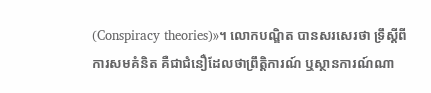(Conspiracy theories)»។ លោកបណ្ឌិត បានសរសេរថា ទ្រឹស្តីពីការសមគំនិត គឺជាជំនឿដែលថាព្រឹត្តិការណ៍ ឬស្ថានការណ៍ណា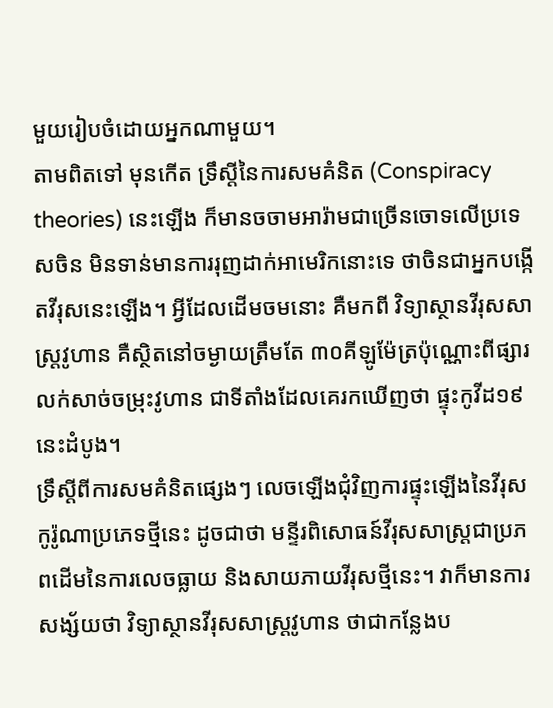មួយរៀបចំដោយអ្នកណាមួយ។
តាមពិតទៅ មុនកើត ទ្រឹស្តីនៃការសមគំនិត (Conspiracy theories) នេះឡើង ក៏មានចចាមអារ៉ាមជាច្រើនចោទលើប្រទេសចិន មិនទាន់មានការរុញដាក់អាមេរិកនោះទេ ថាចិនជាអ្នកបង្កើតវីរុសនេះឡើង។ អ្វីដែលដើមចមនោះ គឺមកពី វិទ្យាស្ថានវីរុសសាស្ត្រវូហាន គឺស្ថិតនៅចម្ងាយត្រឹមតែ ៣០គីឡូម៉ែត្រប៉ុណ្ណោះពីផ្សារលក់សាច់ចម្រុះវូហាន ជាទីតាំងដែលគេរកឃើញថា ផ្ទុះកូវីដ១៩នេះដំបូង។
ទ្រឹស្តីពីការសមគំនិតផ្សេងៗ លេចឡើងជុំវិញការផ្ទុះឡើងនៃវីរុសកូរ៉ូណាប្រភេទថ្មីនេះ ដូចជាថា មន្ទីរពិសោធន៍វីរុសសាស្ត្រជាប្រភពដើមនៃការលេចធ្លាយ និងសាយភាយវីរុសថ្មីនេះ។ វាក៏មានការសង្ស័យថា វិទ្យាស្ថានវីរុសសាស្ត្រវូហាន ថាជាកន្លែងប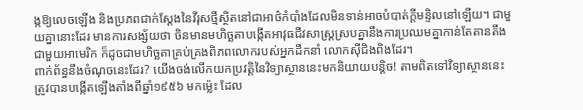ង្កឱ្យលេចឡើង និងប្រភពជាក់ស្តែងនៃវីរុសថ្មីស្ថិតនៅជាអាថ៌កំបាំងដែលមិនទាន់អាចបំបាត់ក្តីមន្ទិលនៅឡើយ។ ជាមួយគ្នានោះដែរ មានការសង្ស័យថា ចិនមានមហិច្ឆតាបង្កើតអាវុធជីវសាស្ត្រស្របគ្នានឹងការប្រឈមគ្នាកាន់តែតានតឹងជាមួយអាមេរិក ក៏ដូចជាមហិច្ឆតាគ្រប់គ្រងពិភពលោករបស់អ្នកដឹកនាំ លោកស៊ីជិងពិងដែរ។
ពាក់ព័ន្ធនឹងចំណុចនេះដែរ? យើងចង់លើកយកប្រវត្តិនៃវិទ្យាស្ថាននេះមកនិយាយបន្តិច! តាមពិតទៅវិទ្យាស្ថាននេះ ត្រូវបានបង្កើតឡើងតាំងពីឆ្នាំ១៩៥៦ មកម្ល៉េះ ដែល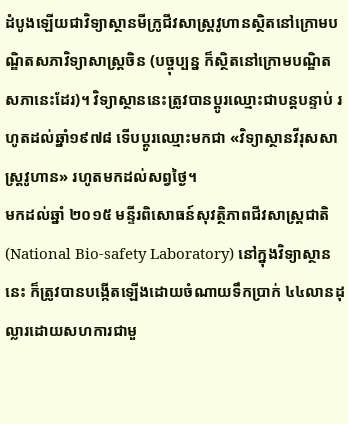ដំបូងឡើយជាវិទ្យាស្ថានមីក្រូជីវសាស្ត្រវូហានស្ថិតនៅក្រោមបណ្ឌិតសភាវិទ្យាសាស្ត្រចិន (បច្ចុប្បន្ន ក៏ស្ថិតនៅក្រោមបណ្ឌិតសភានេះដែរ)។ វិទ្យាស្ថាននេះត្រូវបានប្ដូរឈ្មោះជាបន្តបន្ទាប់ រហូតដល់ឆ្នាំ១៩៧៨ ទើបប្ដូរឈ្មោះមកជា «វិទ្យាស្ថានវីរុសសាស្ត្រវូហាន» រហូតមកដល់សព្វថ្ងៃ។
មកដល់ឆ្នាំ ២០១៥ មន្ទីរពិសោធន៍សុវត្ថិភាពជីវសាស្ត្រជាតិ (National Bio-safety Laboratory) នៅក្នុងវិទ្យាស្ថាននេះ ក៏ត្រូវបានបង្កើតឡើងដោយចំណាយទឹកប្រាក់ ៤៤លានដុល្លារដោយសហការជាមួ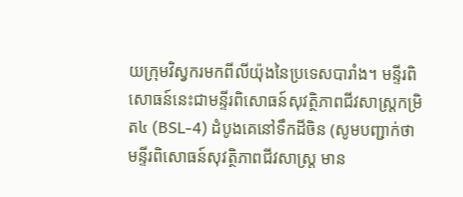យក្រុមវិស្វករមកពីលីយ៉ុងនៃប្រទេសបារាំង។ មន្ទីរពិសោធន៍នេះជាមន្ទីរពិសោធន៍សុវត្ថិភាពជីវសាស្ត្រកម្រិត៤ (BSL-4) ដំបូងគេនៅទឹកដីចិន (សូមបញ្ជាក់ថា មន្ទីរពិសោធន៍សុវត្ថិភាពជីវសាស្ត្រ មាន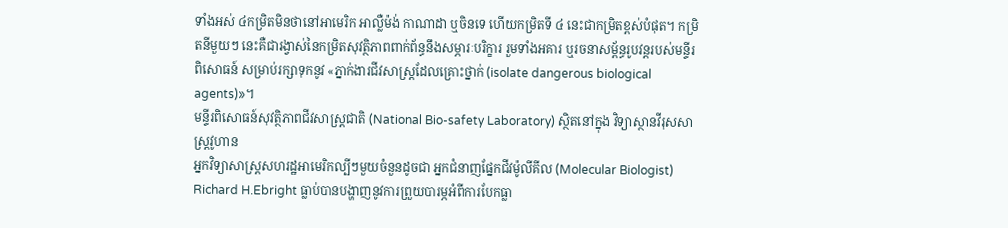ទាំងអស់ ៤កម្រិតមិនថានៅអាមេរិក អាល្លឺម៉ង់ កាណាដា ឬចិនទេ ហើយកម្រិតទី ៤ នេះជាកម្រិតខ្ពស់បំផុត។ កម្រិតនីមួយៗ នេះគឺជារង្វាស់នៃកម្រិតសុវត្ថិភាពពាក់ព័ន្ធនឹងសម្ភារៈបរិក្ខារ រួមទាំងអគារ ឬរចនាសម្ព័ន្ធរូបវន្តរបស់មន្ទីរពិសោធន៍ សម្រាប់រក្សាទុកនូវ «ភ្នាក់ងារជីវសាស្ត្រដែលគ្រោះថ្នាក់ (isolate dangerous biological agents)»។
មន្ទីរពិសោធន៍សុវត្ថិភាពជីវសាស្ត្រជាតិ (National Bio-safety Laboratory) ស្ថិតនៅក្នុង វិទ្យាស្ថានវីរុសសាស្ត្រវូហាន
អ្នកវិទ្យាសាស្ត្រសហរដ្ឋអាមេរិកល្បីៗមួយចំនួនដូចជា អ្នកជំនាញផ្នែកជីវម៉ូលីគីល (Molecular Biologist) Richard H.Ebright ធ្លាប់បានបង្ហាញនូវការព្រួយបារម្ភអំពីការបែកធ្លា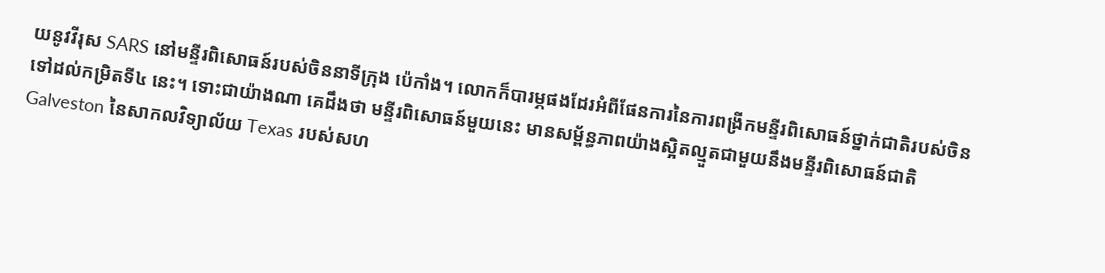យនូវវីរុស SARS នៅមន្ទីរពិសោធន៍របស់ចិននាទីក្រុង ប៉េកាំង។ លោកក៏បារម្ភផងដែរអំពីផែនការនៃការពង្រីកមន្ទីរពិសោធន៍ថ្នាក់ជាតិរបស់ចិនទៅដល់កម្រិតទី៤ នេះ។ ទោះជាយ៉ាងណា គេដឹងថា មន្ទីរពិសោធន៍មួយនេះ មានសម្ព័ន្ធភាពយ៉ាងស្អិតល្មួតជាមួយនឹងមន្ទីរពិសោធន៍ជាតិ Galveston នៃសាកលវិទ្យាល័យ Texas របស់សហ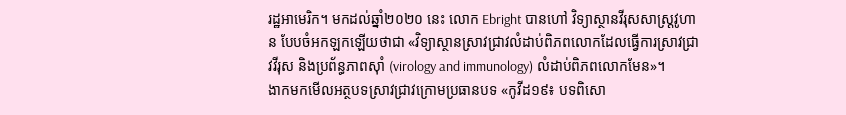រដ្ឋអាមេរិក។ មកដល់ឆ្នាំ២០២០ នេះ លោក Ebright បានហៅ វិទ្យាស្ថានវីរុសសាស្ត្រវូហាន បែបចំអកឡកឡើយថាជា «វិទ្យាស្ថានស្រាវជ្រាវលំដាប់ពិភពលោកដែលធ្វើការស្រាវជ្រាវវីរុស និងប្រព័ន្ធភាពស៊ាំ (virology and immunology) លំដាប់ពិភពលោកមែន»។
ងាកមកមើលអត្ថបទស្រាវជ្រាវក្រោមប្រធានបទ «កូវីដ១៩៖ បទពិសោ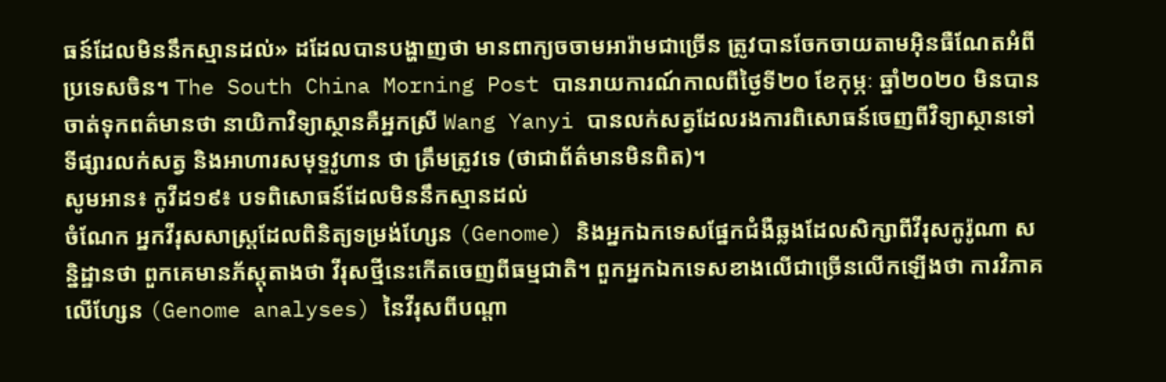ធន៍ដែលមិននឹកស្មានដល់» ដដែលបានបង្ហាញថា មានពាក្យចចាមអារ៉ាមជាច្រើន ត្រូវបានចែកចាយតាមអ៊ិនធឺណែតអំពីប្រទេសចិន។ The South China Morning Post បានរាយការណ៍កាលពីថ្ងៃទី២០ ខែកុម្ភៈ ឆ្នាំ២០២០ មិនបានចាត់ទុកពត៌មានថា នាយិកាវិទ្យាស្ថានគឺអ្នកស្រី Wang Yanyi បានលក់សត្វដែលរងការពិសោធន៍ចេញពីវិទ្យាស្ថានទៅទីផ្សារលក់សត្វ និងអាហារសមុទ្ទវូហាន ថា ត្រឹមត្រូវទេ (ថាជាព័ត៌មានមិនពិត)។
សូមអាន៖ កូវីដ១៩៖ បទពិសោធន៍ដែលមិននឹកស្មានដល់
ចំណែក អ្នកវីរុសសាស្ត្រដែលពិនិត្យទម្រង់ហ្សែន (Genome) និងអ្នកឯកទេសផ្នែកជំងឺឆ្លងដែលសិក្សាពីវីរុសកូរ៉ូណា សន្និដ្ឋានថា ពួកគេមានភ័ស្តុតាងថា វីរុសថ្មីនេះកើតចេញពីធម្មជាតិ។ ពួកអ្នកឯកទេសខាងលើជាច្រើនលើកឡើងថា ការវិភាគលើហ្សែន (Genome analyses) នៃវីរុសពីបណ្តា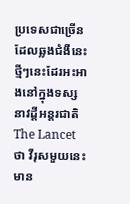ប្រទេសជាច្រើនដែលឆ្លងជំងឺនេះ ថ្មីៗនេះដែរអះអាងនៅក្នុងទស្សនាវដ្តីអន្តរជាតិ The Lancet ថា វីរុសមួយនេះមាន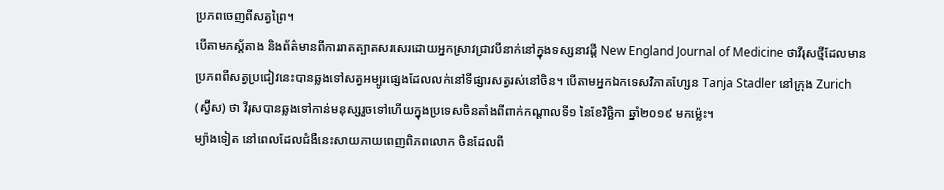ប្រភពចេញពីសត្វព្រៃ។
បើតាមភស្ត័តាង និងព័ត៌មានពីការរាតត្បាតសរសេរដោយអ្នកស្រាវជ្រាវបីនាក់នៅក្នុងទស្សនាវដ្តី New England Journal of Medicine ថាវីរុសថ្មីដែលមានប្រភពពីសត្វប្រជៀវនេះបានឆ្លងទៅសត្វអម្បូរផ្សេងដែលលក់នៅទីផ្សារសត្វរស់នៅចិន។ បើតាមអ្នកឯកទេសវិភាគហ្សែន Tanja Stadler នៅក្រុង Zurich (ស្វ៊ីស) ថា វីរុសបានឆ្លងទៅកាន់មនុស្សរួចទៅហើយក្នុងប្រទេសចិនតាំងពីពាក់កណ្តាលទី១ នៃខែវិច្ឆិកា ឆ្នាំ២០១៩ មកម្ល៉េះ។
ម្យ៉ាងទៀត នៅពេលដែលជំងឺនេះសាយភាយពេញពិភពលោក ចិនដែលពី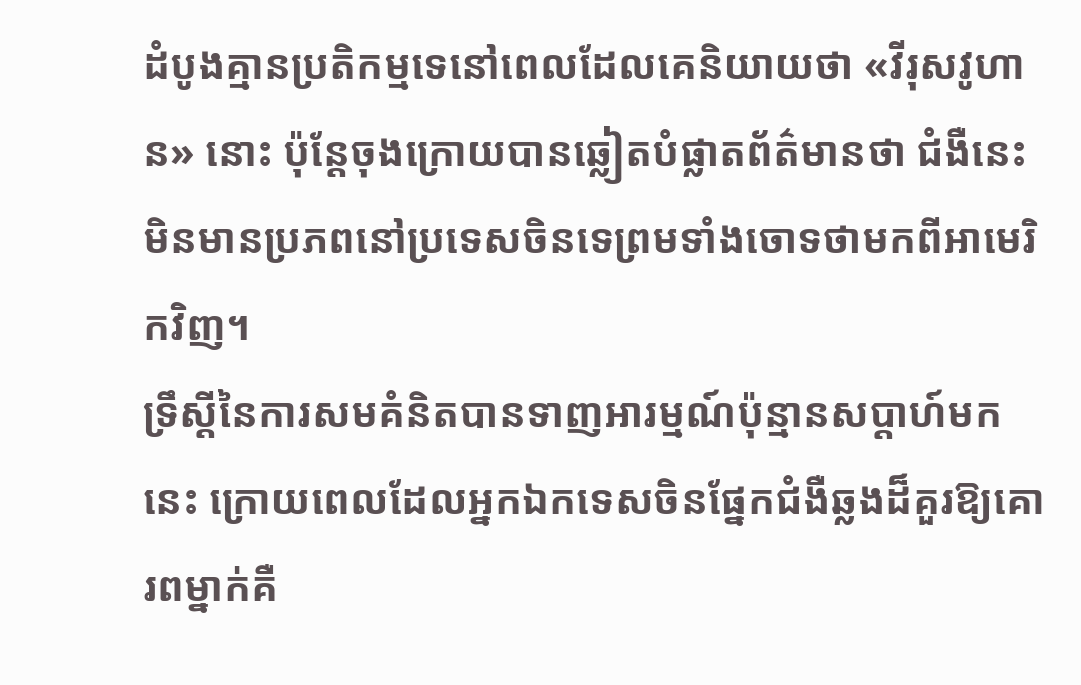ដំបូងគ្មានប្រតិកម្មទេនៅពេលដែលគេនិយាយថា «វីរុសវូហាន» នោះ ប៉ុន្តែចុងក្រោយបានឆ្លៀតបំផ្លាតព័ត៌មានថា ជំងឺនេះមិនមានប្រភពនៅប្រទេសចិនទេព្រមទាំងចោទថាមកពីអាមេរិកវិញ។
ទ្រឹស្តីនៃការសមគំនិតបានទាញអារម្មណ៍ប៉ុន្មានសប្តាហ៍មកនេះ ក្រោយពេលដែលអ្នកឯកទេសចិនផ្នែកជំងឺឆ្លងដ៏គួរឱ្យគោរពម្នាក់គឺ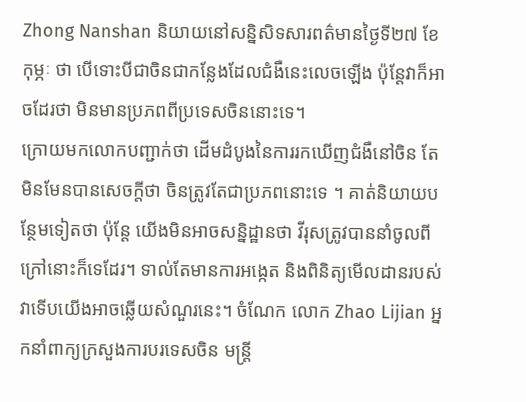Zhong Nanshan និយាយនៅសន្និសិទសារពត៌មានថ្ងៃទី២៧ ខែកុម្ភៈ ថា បើទោះបីជាចិនជាកន្លែងដែលជំងឺនេះលេចឡើង ប៉ុន្តែវាក៏អាចដែរថា មិនមានប្រភពពីប្រទេសចិននោះទេ។
ក្រោយមកលោកបញ្ជាក់ថា ដើមដំបូងនៃការរកឃើញជំងឺនៅចិន តែមិនមែនបានសេចក្តីថា ចិនត្រូវតែជាប្រភពនោះទេ ។ គាត់និយាយបន្ថែមទៀតថា ប៉ុន្តែ យើងមិនអាចសន្និដ្ឋានថា វីរុសត្រូវបាននាំចូលពីក្រៅនោះក៏ទេដែរ។ ទាល់តែមានការអង្កេត និងពិនិត្យមើលដានរបស់វាទើបយើងអាចឆ្លើយសំណួរនេះ។ ចំណែក លោក Zhao Lijian អ្នកនាំពាក្យក្រសួងការបរទេសចិន មន្ត្រី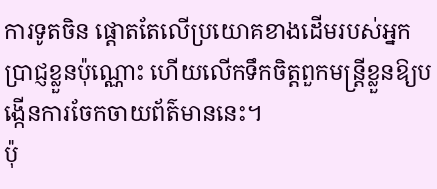ការទូតចិន ផ្តោតតែលើប្រយោគខាងដើមរបស់អ្នកប្រាជ្ញខ្លួនប៉ុណ្ណោះ ហើយលើកទឹកចិត្តពួកមន្ត្រីខ្លួនឱ្យបង្កើនការចែកចាយព័ត៌មាននេះ។
ប៉ុ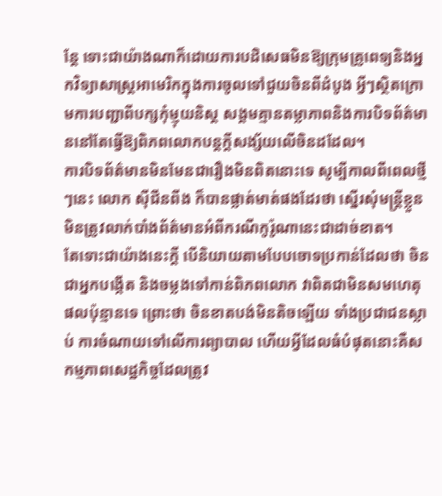ន្តែ ទោះជាយ៉ាងណាក៏ដោយការបដិសេធមិនឱ្យក្រុមគ្រូពេទ្យនិងអ្នកវិទ្យាសាស្ត្រអាមេរិកក្នុងការចូលទៅជួយចិនពីដំបូង អ្វីៗស្ថិតក្រោមការបញ្ជាពីបក្សកុំម្មុយនិស្ត សង្គមគ្មានតម្លាភាពនិងការបិទព័ត៌មាននៅតែធ្វើឱ្យពិភពលោកបន្តក្តីសង្ស័យលើចិនដដែល។
ការបិទព័ត៌មានមិនមែនជារឿងមិនពិតនោះទេ សូម្បីកាលពីពេលថ្មីៗនេះ លោក ស៊ីជីនពីង ក៏បានផ្លាត់មាត់ផងដែរថា ស្នើរសុំមន្ត្រីខ្លួនមិនត្រូវលាក់បាំងព័ត៌មានអំពីករណីកូរ៉ូណានេះជាដាច់ខាត។
តែទោះជាយ៉ាងនេះក្ដី បើនិយាយតាមបែបចោទប្រកាន់ដែលថា ចិនជាអ្នកបង្កើត និងចម្លងទៅកាន់ពិភពលោក វាពិតជាមិនសមហេតុផលប៉ុន្មានទេ ព្រោះថា ចិនខាតបង់មិនតិចឡើយ ទាំងប្រជាជនស្លាប់ ការចំណាយទៅលើការព្យាបាល ហើយអ្វីដែលធំបំផុតនោះគឺសកម្មភាពសេដ្ឋកិច្ចដែលត្រូវ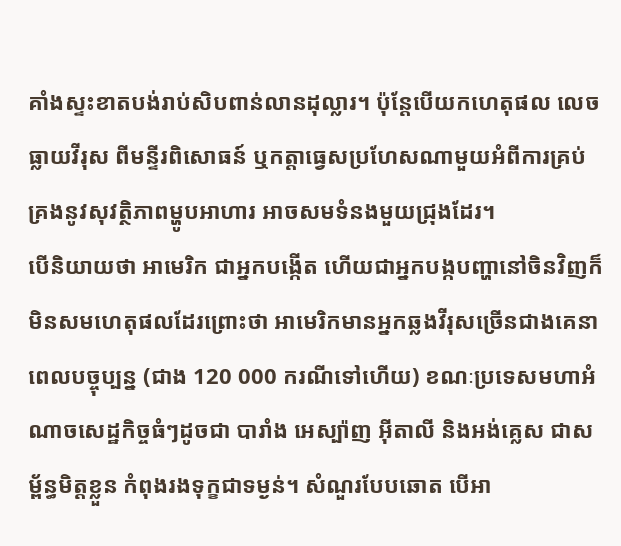គាំងស្ទះខាតបង់រាប់សិបពាន់លានដុល្លារ។ ប៉ុន្តែបើយកហេតុផល លេចធ្លាយវីរុស ពីមន្ទីរពិសោធន៍ ឬកត្តាធ្វេសប្រហែសណាមួយអំពីការគ្រប់គ្រងនូវសុវត្ថិភាពម្ហូបអាហារ អាចសមទំនងមួយជ្រុងដែរ។
បើនិយាយថា អាមេរិក ជាអ្នកបង្កើត ហើយជាអ្នកបង្កបញ្ហានៅចិនវិញក៏មិនសមហេតុផលដែរព្រោះថា អាមេរិកមានអ្នកឆ្លងវីរុសច្រើនជាងគេនាពេលបច្ចុប្បន្ន (ជាង 120 000 ករណីទៅហើយ) ខណៈប្រទេសមហាអំណាចសេដ្ឋកិច្ចធំៗដូចជា បារាំង អេស្ប៉ាញ អ៊ីតាលី និងអង់គ្លេស ជាសម្ព័ន្ធមិត្តខ្លួន កំពុងរងទុក្ខជាទម្ងន់។ សំណួរបែបឆោត បើអា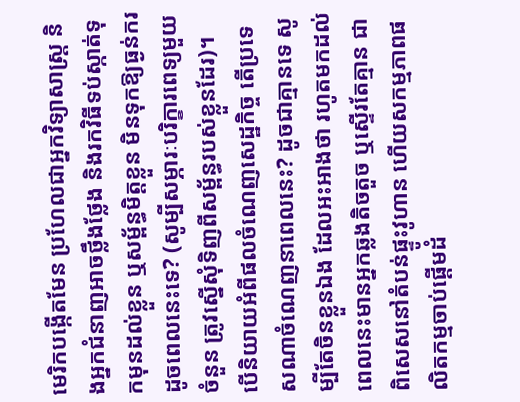មេរិកបង្កើតមែន ប្រហែលជាអ្នកវិទ្យាសាស្ត្រ និងអ្នកជំនាញអាចថ្លឹងថ្លែង និងរកវិធីទប់ស្កាត់ទុកមុនដល់ខ្លួន ឬសម្ព័ន្ធមិត្តខ្លួន មិនទុកឱ្យធ្ងន់ករដូចពេលនេះទេ? (សូម្បីសម្ភារៈបរិក្ខារពេទ្យមួយចំនួន ត្រូវស្នើសុំទិញពីសម្ព័ន្ធរបស់ខ្លួនដែរ)។
បើនិយាយអំពីផលចំណេញសេដ្ឋកិច្ច តើប្រទេសណាចំណេញនាពេលនេះ? ដូចជាគ្មានទេ សូម្បីតែចិនខ្លួនឯង ដែលអះអាងថា រហូតមកដល់ពេលនេះមានអ្នកឆ្លងតិចតួច ឬស្ទើរតែគ្មាន ជាពិសេសនៅតំបន់ផ្ទូះវូហាន ហើយសកម្មភាពផលិតកម្មចាប់ផ្ដើមដំ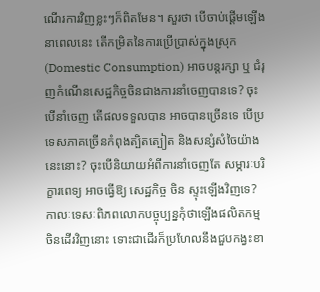ណើរការវិញខ្លះៗក៏ពិតមែន។ សួរថា បើចាប់ផ្ដើមឡើងនាពេលនេះ តើកម្រិតនៃការប្រើប្រាស់ក្នុងស្រុក (Domestic Consumption) អាចបន្តរក្សា ឬ ជំរុញកំណើនសេដ្ឋកិច្ចចិនជាងការនាំចេញបានទេ? ចុះបើនាំចេញ តើផលទទួលបាន អាចបានច្រើនទេ បើប្រទេសភាគច្រើនកំពុងត្បិតត្បៀត និងសន្សំសំចៃយ៉ាងនេះនោះ? ចុះបើនិយាយអំពីការនាំចេញតែ សម្ភារៈបរិក្ខារពេទ្យ អាចធ្វើឱ្យ សេដ្ឋកិច្ច ចិន ស្ទុះឡើងវិញទេ? កាលៈទេសៈពិភពលោកបច្ចុប្បន្នកុំថាឡើងផលិតកម្មចិនដើរវិញនោះ ទោះជាដើរក៏ប្រហែលនឹងជួបកង្វះខា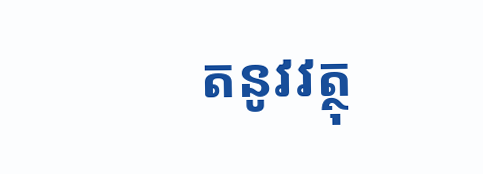តនូវវត្ថុ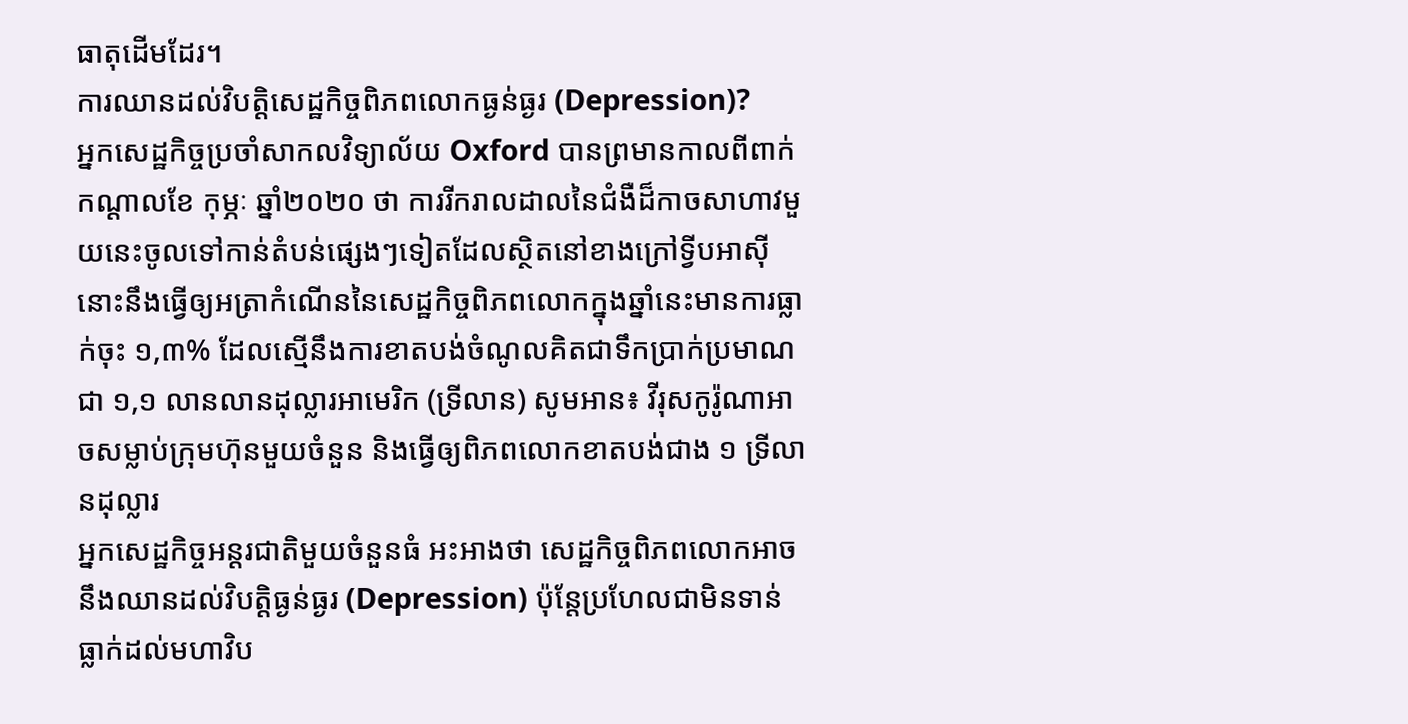ធាតុដើមដែរ។
ការឈានដល់វិបត្តិសេដ្ឋកិច្ចពិភពលោកធ្ងន់ធ្ងរ (Depression)?
អ្នកសេដ្ឋកិច្ចប្រចាំសាកលវិទ្យាល័យ Oxford បានព្រមានកាលពីពាក់កណ្ដាលខែ កុម្ភៈ ឆ្នាំ២០២០ ថា ការរីករាលដាលនៃជំងឺដ៏កាចសាហាវមួយនេះចូលទៅកាន់តំបន់ផ្សេងៗទៀតដែលស្ថិតនៅខាងក្រៅទ្វីបអាស៊ី នោះនឹងធ្វើឲ្យអត្រាកំណើននៃសេដ្ឋកិច្ចពិភពលោកក្នុងឆ្នាំនេះមានការធ្លាក់ចុះ ១,៣% ដែលស្មើនឹងការខាតបង់ចំណូលគិតជាទឹកប្រាក់ប្រមាណជា ១,១ លានលានដុល្លារអាមេរិក (ទ្រីលាន) សូមអាន៖ វីរុសកូរ៉ូណាអាចសម្លាប់ក្រុមហ៊ុនមួយចំនួន និងធ្វើឲ្យពិភពលោកខាតបង់ជាង ១ ទ្រីលានដុល្លារ
អ្នកសេដ្ឋកិច្ចអន្តរជាតិមួយចំនួនធំ អះអាងថា សេដ្ឋកិច្ចពិភពលោកអាចនឹងឈានដល់វិបត្តិធ្ងន់ធ្ងរ (Depression) ប៉ុន្តែប្រហែលជាមិនទាន់ធ្លាក់ដល់មហាវិប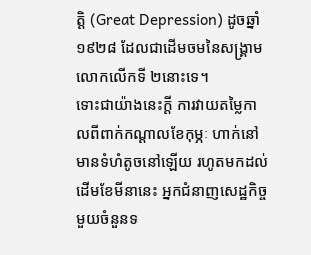ត្តិ (Great Depression) ដូចឆ្នាំ១៩២៨ ដែលជាដើមចមនៃសង្គ្រាមលោកលើកទី ២នោះទេ។
ទោះជាយ៉ាងនេះក្ដី ការវាយតម្លៃកាលពីពាក់កណ្ដាលខែកុម្ភៈ ហាក់នៅមានទំហំតូចនៅឡើយ រហូតមកដល់ដើមខែមីនានេះ អ្នកជំនាញសេដ្ឋកិច្ចមួយចំនួនទ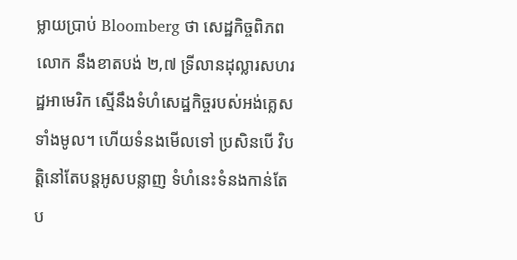ម្លាយប្រាប់ Bloomberg ថា សេដ្ឋកិច្ចពិភពលោក នឹងខាតបង់ ២,៧ ទ្រីលានដុល្លារសហរដ្ឋអាមេរិក ស្មើនឹងទំហំសេដ្ឋកិច្ចរបស់អង់គ្លេសទាំងមូល។ ហើយទំនងមើលទៅ ប្រសិនបើ វិបត្តិនៅតែបន្តអូសបន្លាញ ទំហំនេះទំនងកាន់តែប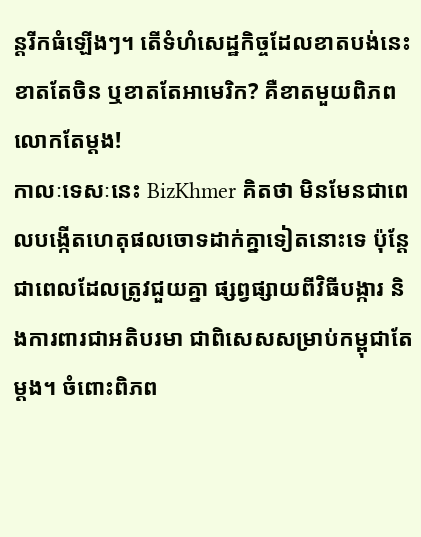ន្តរីកធំឡើងៗ។ តើទំហំសេដ្ឋកិច្ចដែលខាតបង់នេះ ខាតតែចិន ឬខាតតែអាមេរិក? គឺខាតមួយពិភពលោកតែម្ដង!
កាលៈទេសៈនេះ BizKhmer គិតថា មិនមែនជាពេលបង្កើតហេតុផលចោទដាក់គ្នាទៀតនោះទេ ប៉ុន្តែជាពេលដែលត្រូវជួយគ្នា ផ្សព្វផ្សាយពីវិធីបង្ការ និងការពារជាអតិបរមា ជាពិសេសសម្រាប់កម្ពុជាតែម្ដង។ ចំពោះពិភព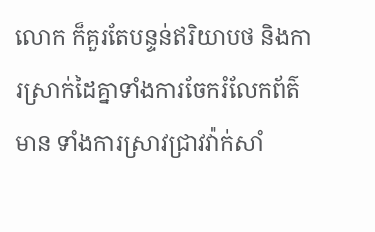លោក ក៏គួរតែបន្ទន់ឥរិយាបថ និងការស្រាក់ដៃគ្នាទាំងការចែករំលែកព័ត៌មាន ទាំងការស្រាវជ្រាវវ៉ាក់សាំ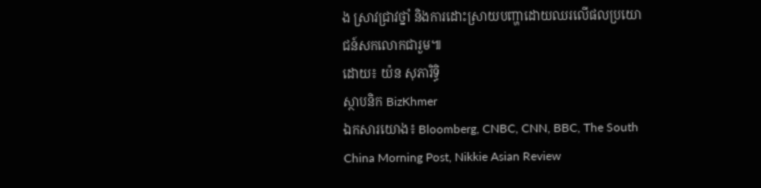ង ស្រាវជ្រាវថ្នាំ និងការដោះស្រាយបញ្ហាដោយឈរលើផលប្រយោជន៍សកលោកជារួម៕
ដោយ៖ យ៉ន សុភារិទ្ធិ
ស្ថាបនិក BizKhmer
ឯកសារយោង៖ Bloomberg, CNBC, CNN, BBC, The South China Morning Post, Nikkie Asian Review